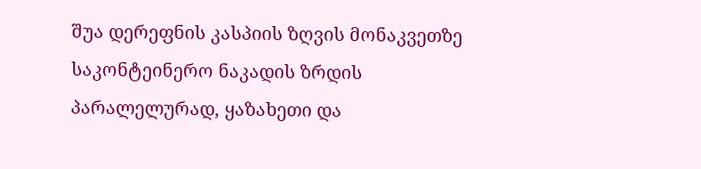შუა დერეფნის კასპიის ზღვის მონაკვეთზე საკონტეინერო ნაკადის ზრდის პარალელურად, ყაზახეთი და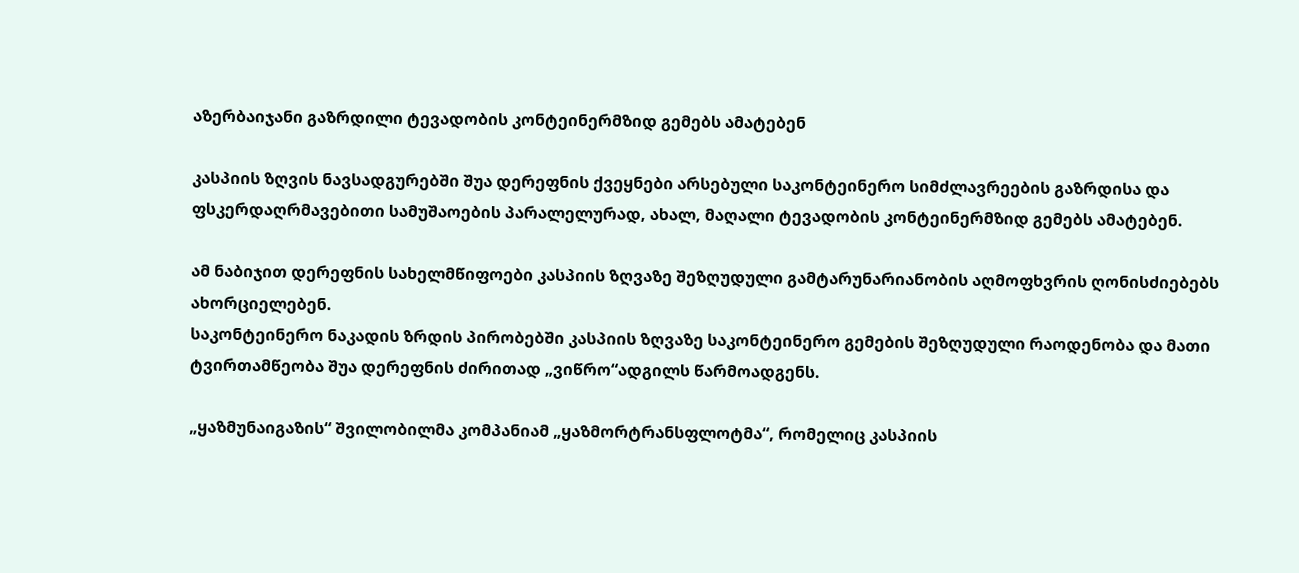აზერბაიჯანი გაზრდილი ტევადობის კონტეინერმზიდ გემებს ამატებენ

კასპიის ზღვის ნავსადგურებში შუა დერეფნის ქვეყნები არსებული საკონტეინერო სიმძლავრეების გაზრდისა და ფსკერდაღრმავებითი სამუშაოების პარალელურად, ახალ, მაღალი ტევადობის კონტეინერმზიდ გემებს ამატებენ.

ამ ნაბიჯით დერეფნის სახელმწიფოები კასპიის ზღვაზე შეზღუდული გამტარუნარიანობის აღმოფხვრის ღონისძიებებს ახორციელებენ.
საკონტეინერო ნაკადის ზრდის პირობებში კასპიის ზღვაზე საკონტეინერო გემების შეზღუდული რაოდენობა და მათი ტვირთამწეობა შუა დერეფნის ძირითად „ვიწრო“ადგილს წარმოადგენს.

„ყაზმუნაიგაზის“ შვილობილმა კომპანიამ „ყაზმორტრანსფლოტმა“, რომელიც კასპიის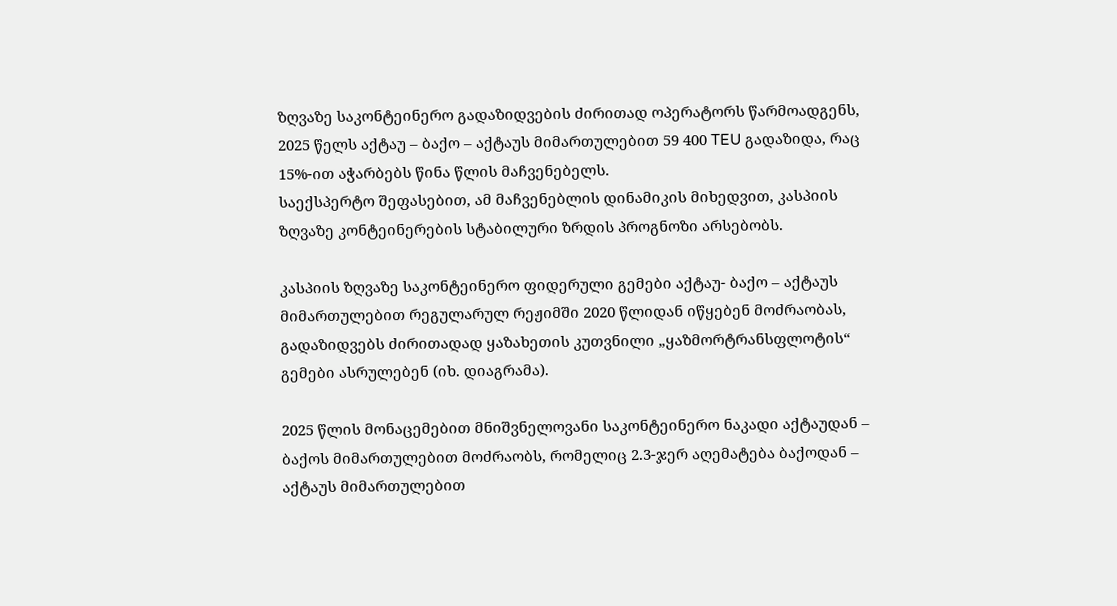ზღვაზე საკონტეინერო გადაზიდვების ძირითად ოპერატორს წარმოადგენს,  2025 წელს აქტაუ – ბაქო – აქტაუს მიმართულებით 59 400 TEU გადაზიდა, რაც 15%-ით აჭარბებს წინა წლის მაჩვენებელს.
საექსპერტო შეფასებით, ამ მაჩვენებლის დინამიკის მიხედვით, კასპიის ზღვაზე კონტეინერების სტაბილური ზრდის პროგნოზი არსებობს.

კასპიის ზღვაზე საკონტეინერო ფიდერული გემები აქტაუ- ბაქო – აქტაუს მიმართულებით რეგულარულ რეჟიმში 2020 წლიდან იწყებენ მოძრაობას, გადაზიდვებს ძირითადად ყაზახეთის კუთვნილი „ყაზმორტრანსფლოტის“ გემები ასრულებენ (იხ. დიაგრამა).

2025 წლის მონაცემებით მნიშვნელოვანი საკონტეინერო ნაკადი აქტაუდან – ბაქოს მიმართულებით მოძრაობს, რომელიც 2.3-ჯერ აღემატება ბაქოდან – აქტაუს მიმართულებით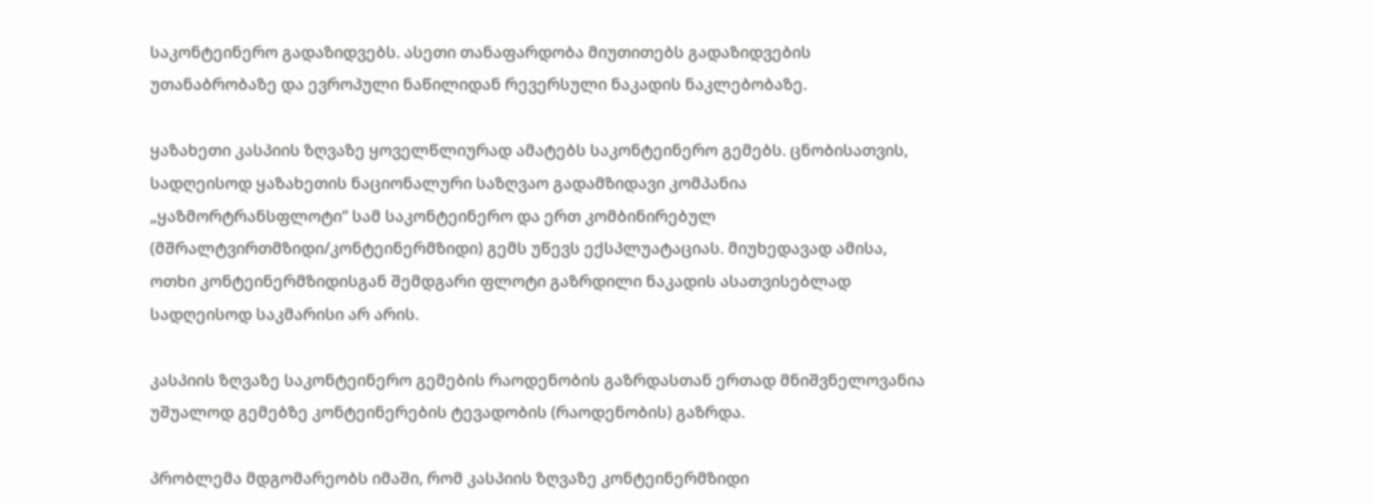საკონტეინერო გადაზიდვებს. ასეთი თანაფარდობა მიუთითებს გადაზიდვების უთანაბრობაზე და ევროპული ნაწილიდან რევერსული ნაკადის ნაკლებობაზე.

ყაზახეთი კასპიის ზღვაზე ყოველწლიურად ამატებს საკონტეინერო გემებს. ცნობისათვის, სადღეისოდ ყაზახეთის ნაციონალური საზღვაო გადამზიდავი კომპანია „ყაზმორტრანსფლოტი“ სამ საკონტეინერო და ერთ კომბინირებულ (მშრალტვირთმზიდი/კონტეინერმზიდი) გემს უწევს ექსპლუატაციას. მიუხედავად ამისა, ოთხი კონტეინერმზიდისგან შემდგარი ფლოტი გაზრდილი ნაკადის ასათვისებლად სადღეისოდ საკმარისი არ არის.

კასპიის ზღვაზე საკონტეინერო გემების რაოდენობის გაზრდასთან ერთად მნიშვნელოვანია უშუალოდ გემებზე კონტეინერების ტევადობის (რაოდენობის) გაზრდა.

პრობლემა მდგომარეობს იმაში, რომ კასპიის ზღვაზე კონტეინერმზიდი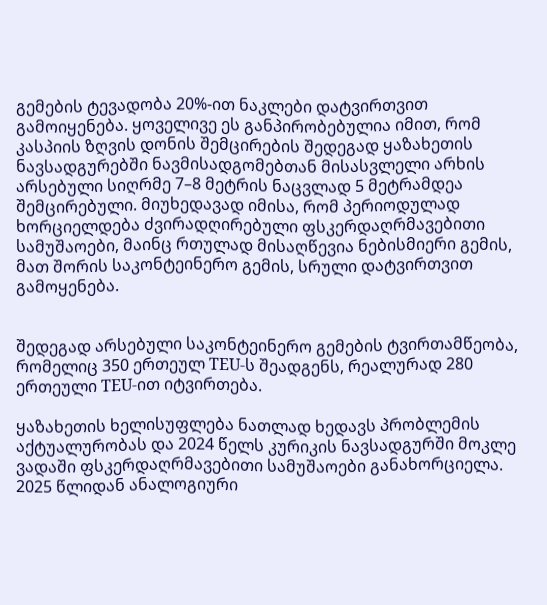გემების ტევადობა 20%-ით ნაკლები დატვირთვით გამოიყენება. ყოველივე ეს განპირობებულია იმით, რომ კასპიის ზღვის დონის შემცირების შედეგად ყაზახეთის ნავსადგურებში ნავმისადგომებთან მისასვლელი არხის არსებული სიღრმე 7–8 მეტრის ნაცვლად 5 მეტრამდეა შემცირებული. მიუხედავად იმისა, რომ პერიოდულად ხორციელდება ძვირადღირებული ფსკერდაღრმავებითი სამუშაოები, მაინც რთულად მისაღწევია ნებისმიერი გემის, მათ შორის საკონტეინერო გემის, სრული დატვირთვით გამოყენება.


შედეგად არსებული საკონტეინერო გემების ტვირთამწეობა, რომელიც 350 ერთეულ TEU-ს შეადგენს, რეალურად 280 ერთეული TEU-ით იტვირთება.

ყაზახეთის ხელისუფლება ნათლად ხედავს პრობლემის აქტუალურობას და 2024 წელს კურიკის ნავსადგურში მოკლე ვადაში ფსკერდაღრმავებითი სამუშაოები განახორციელა. 2025 წლიდან ანალოგიური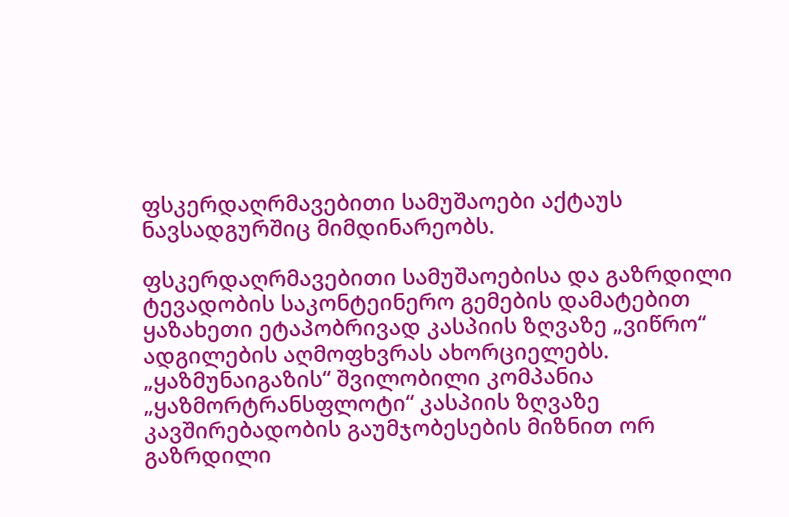ფსკერდაღრმავებითი სამუშაოები აქტაუს ნავსადგურშიც მიმდინარეობს.

ფსკერდაღრმავებითი სამუშაოებისა და გაზრდილი ტევადობის საკონტეინერო გემების დამატებით ყაზახეთი ეტაპობრივად კასპიის ზღვაზე „ვიწრო“ ადგილების აღმოფხვრას ახორციელებს.
„ყაზმუნაიგაზის“ შვილობილი კომპანია „ყაზმორტრანსფლოტი“ კასპიის ზღვაზე კავშირებადობის გაუმჯობესების მიზნით ორ გაზრდილი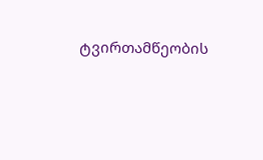ტვირთამწეობის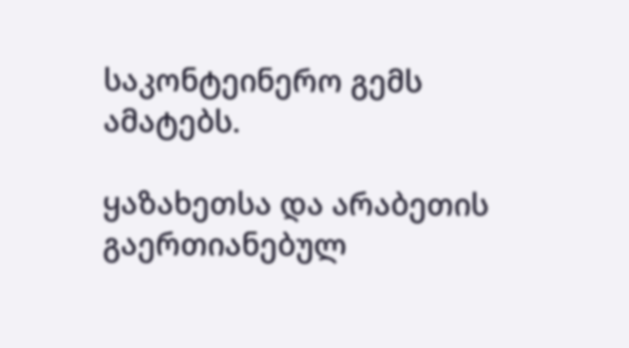საკონტეინერო გემს ამატებს.

ყაზახეთსა და არაბეთის გაერთიანებულ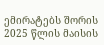ემირატებს შორის 2025 წლის მაისის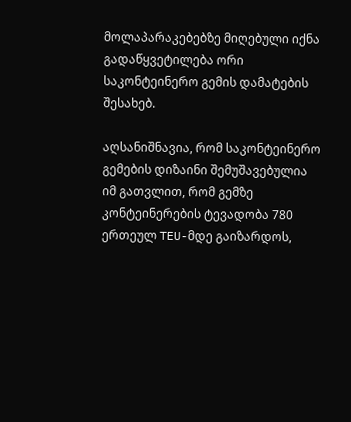მოლაპარაკებებზე მიღებული იქნა გადაწყვეტილება ორი საკონტეინერო გემის დამატების შესახებ.

აღსანიშნავია, რომ საკონტეინერო გემების დიზაინი შემუშავებულია იმ გათვლით, რომ გემზე კონტეინერების ტევადობა 780 ერთეულ TEU-მდე გაიზარდოს,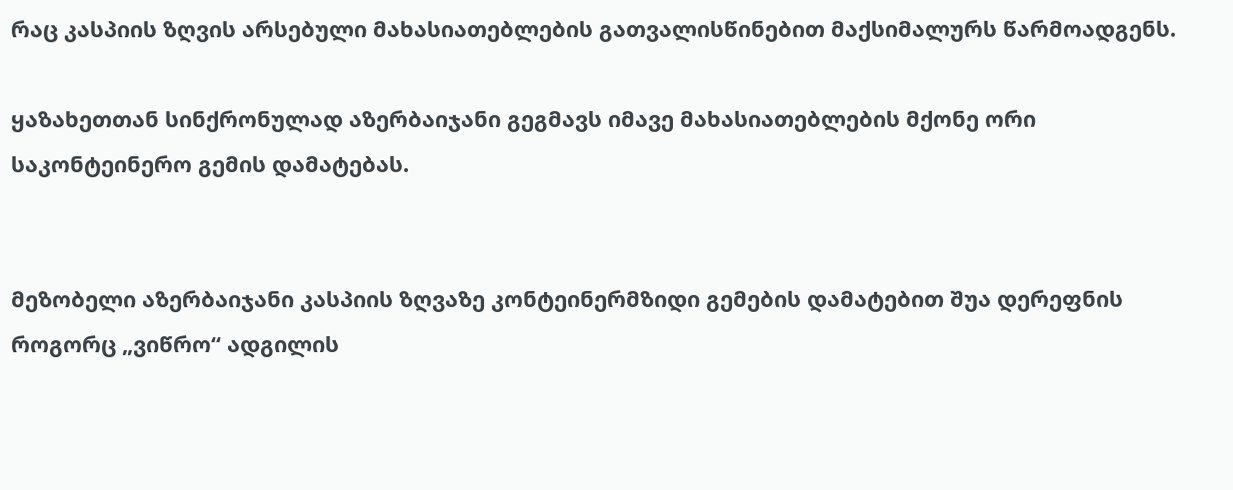რაც კასპიის ზღვის არსებული მახასიათებლების გათვალისწინებით მაქსიმალურს წარმოადგენს.

ყაზახეთთან სინქრონულად აზერბაიჯანი გეგმავს იმავე მახასიათებლების მქონე ორი საკონტეინერო გემის დამატებას.


მეზობელი აზერბაიჯანი კასპიის ზღვაზე კონტეინერმზიდი გემების დამატებით შუა დერეფნის როგორც „ვიწრო“ ადგილის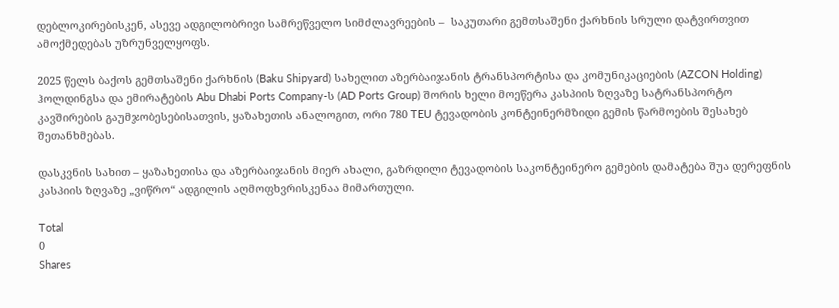დებლოკირებისკენ, ასევე ადგილობრივი სამრეწველო სიმძლავრეების –  საკუთარი გემთსაშენი ქარხნის სრული დატვირთვით ამოქმედებას უზრუნველყოფს.

2025 წელს ბაქოს გემთსაშენი ქარხნის (Baku Shipyard) სახელით აზერბაიჯანის ტრანსპორტისა და კომუნიკაციების (AZCON Holding) ჰოლდინგსა და ემირატების Abu Dhabi Ports Company-ს (AD Ports Group) შორის ხელი მოეწერა კასპიის ზღვაზე სატრანსპორტო კავშირების გაუმჯობესებისათვის, ყაზახეთის ანალოგით, ორი 780 TEU ტევადობის კონტეინერმზიდი გემის წარმოების შესახებ შეთანხმებას.

დასკვნის სახით – ყაზახეთისა და აზერბაიჯანის მიერ ახალი, გაზრდილი ტევადობის საკონტეინერო გემების დამატება შუა დერეფნის კასპიის ზღვაზე „ვიწრო“ ადგილის აღმოფხვრისკენაა მიმართული.

Total
0
Shares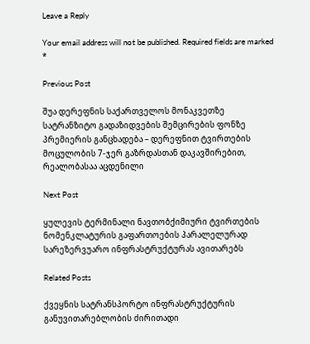Leave a Reply

Your email address will not be published. Required fields are marked *

Previous Post

შუა დერეფნის საქართველოს მონაკვეთზე სატრანზიტო გადაზიდვების შემცირების ფონზე პრემიერის განცხადება – დერეფნით ტვირთების მოცულობის 7-ჯერ გაზრდასთან დაკავშირებით,  რეალობასაა აცდენილი

Next Post

ყულევის ტერმინალი ნავთობქიმიური ტვირთების ნომენკლატურის გაფართოების პარალელურად სარეზერვუარო ინფრასტრუქტურას ავითარებს

Related Posts

ქვეყნის სატრანსპორტო ინფრასტრუქტურის განუვითარებლობის ძირითადი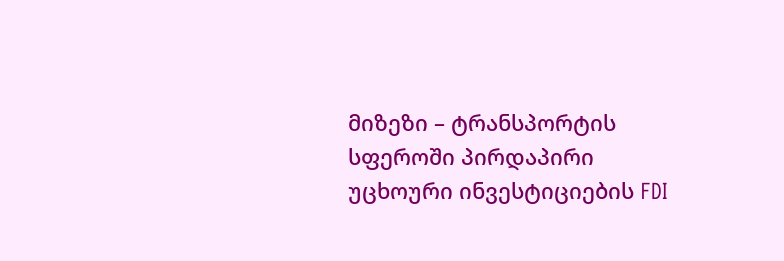მიზეზი – ტრანსპორტის სფეროში პირდაპირი უცხოური ინვესტიციების FDI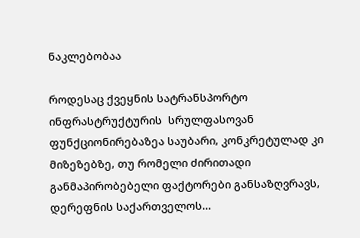ნაკლებობაა

როდესაც ქვეყნის სატრანსპორტო ინფრასტრუქტურის  სრულფასოვან ფუნქციონირებაზეა საუბარი, კონკრეტულად კი მიზეზებზე, თუ რომელი ძირითადი განმაპირობებელი ფაქტორები განსაზღვრავს, დერეფნის საქართველოს…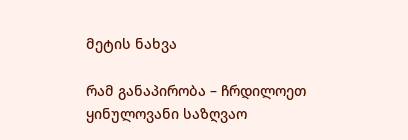მეტის ნახვა

რამ განაპირობა – ჩრდილოეთ ყინულოვანი საზღვაო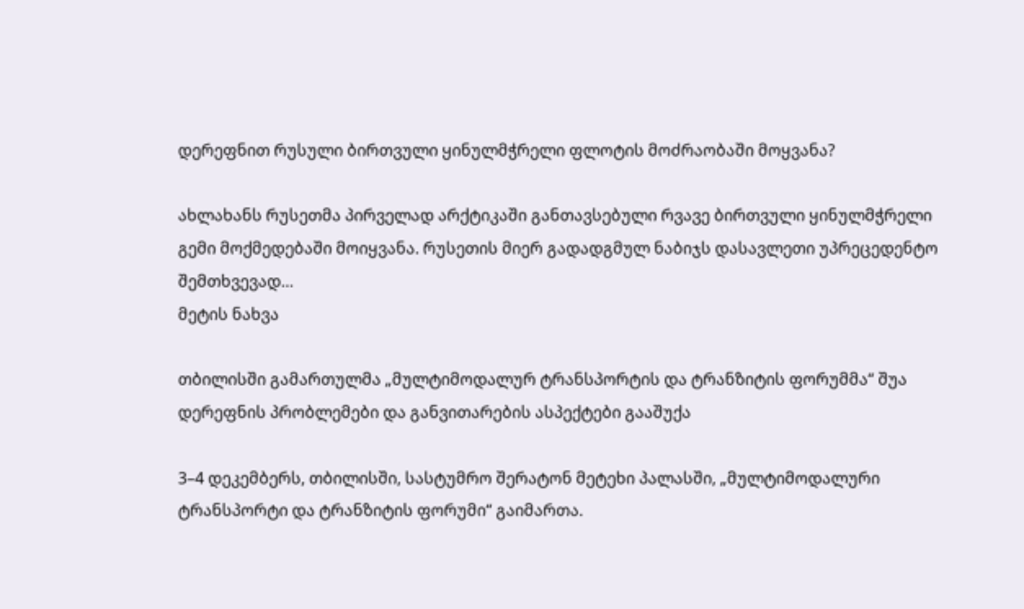დერეფნით რუსული ბირთვული ყინულმჭრელი ფლოტის მოძრაობაში მოყვანა?

ახლახანს რუსეთმა პირველად არქტიკაში განთავსებული რვავე ბირთვული ყინულმჭრელი გემი მოქმედებაში მოიყვანა. რუსეთის მიერ გადადგმულ ნაბიჯს დასავლეთი უპრეცედენტო შემთხვევად…
მეტის ნახვა

თბილისში გამართულმა „მულტიმოდალურ ტრანსპორტის და ტრანზიტის ფორუმმა“ შუა დერეფნის პრობლემები და განვითარების ასპექტები გააშუქა

3–4 დეკემბერს, თბილისში, სასტუმრო შერატონ მეტეხი პალასში, „მულტიმოდალური ტრანსპორტი და ტრანზიტის ფორუმი“ გაიმართა.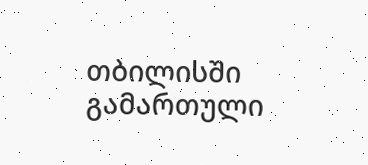თბილისში გამართული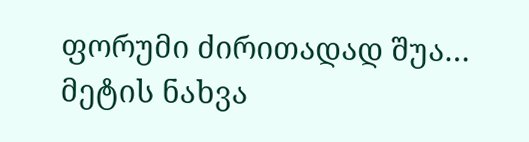ფორუმი ძირითადად შუა…
მეტის ნახვა